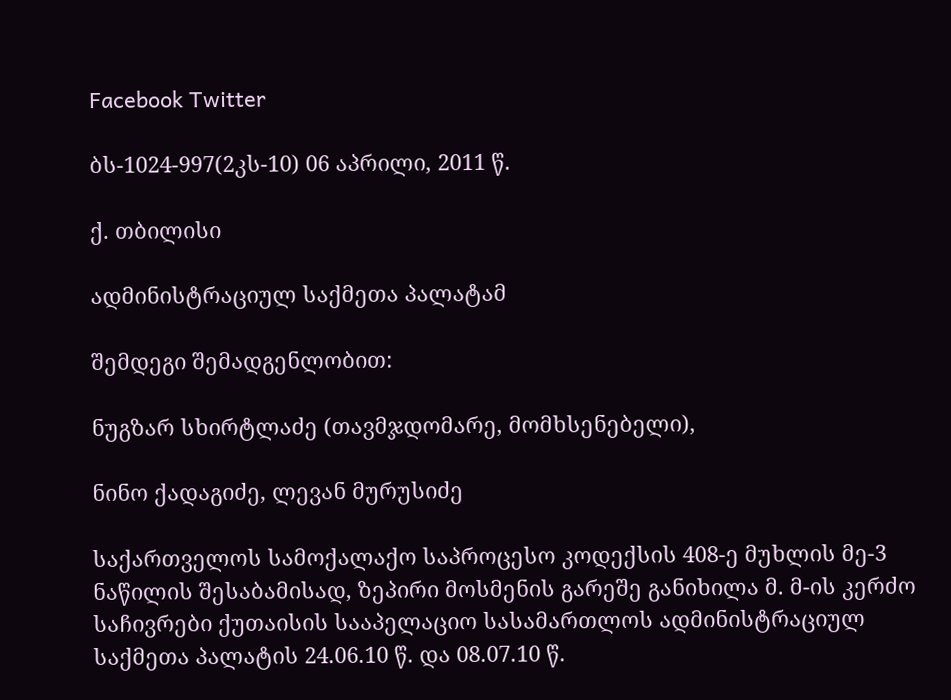Facebook Twitter

ბს-1024-997(2კს-10) 06 აპრილი, 2011 წ.

ქ. თბილისი

ადმინისტრაციულ საქმეთა პალატამ

შემდეგი შემადგენლობით:

ნუგზარ სხირტლაძე (თავმჯდომარე, მომხსენებელი),

ნინო ქადაგიძე, ლევან მურუსიძე

საქართველოს სამოქალაქო საპროცესო კოდექსის 408-ე მუხლის მე-3 ნაწილის შესაბამისად, ზეპირი მოსმენის გარეშე განიხილა მ. მ-ის კერძო საჩივრები ქუთაისის სააპელაციო სასამართლოს ადმინისტრაციულ საქმეთა პალატის 24.06.10 წ. და 08.07.10 წ.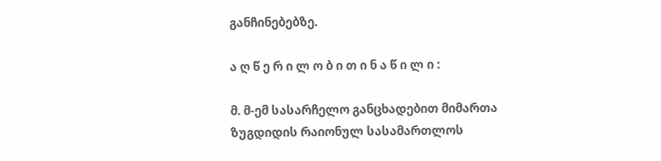განჩინებებზე.

ა ღ წ ე რ ი ლ ო ბ ი თ ი ნ ა წ ი ლ ი :

მ. მ-ემ სასარჩელო განცხადებით მიმართა ზუგდიდის რაიონულ სასამართლოს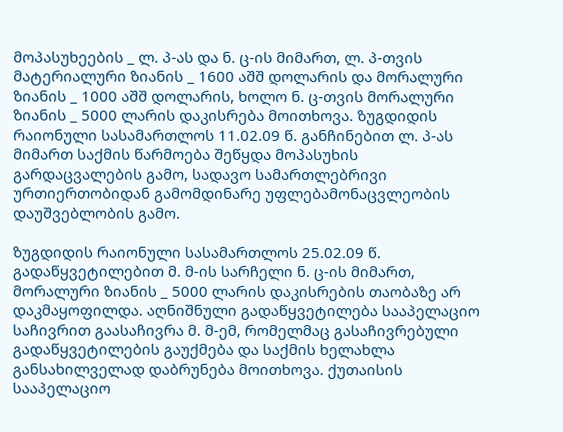მოპასუხეების _ ლ. პ-ას და ნ. ც-ის მიმართ, ლ. პ-თვის მატერიალური ზიანის _ 1600 აშშ დოლარის და მორალური ზიანის _ 1000 აშშ დოლარის, ხოლო ნ. ც-თვის მორალური ზიანის _ 5000 ლარის დაკისრება მოითხოვა. ზუგდიდის რაიონული სასამართლოს 11.02.09 წ. განჩინებით ლ. პ-ას მიმართ საქმის წარმოება შეწყდა მოპასუხის გარდაცვალების გამო, სადავო სამართლებრივი ურთიერთობიდან გამომდინარე უფლებამონაცვლეობის დაუშვებლობის გამო.

ზუგდიდის რაიონული სასამართლოს 25.02.09 წ. გადაწყვეტილებით მ. მ-ის სარჩელი ნ. ც-ის მიმართ, მორალური ზიანის _ 5000 ლარის დაკისრების თაობაზე არ დაკმაყოფილდა. აღნიშნული გადაწყვეტილება სააპელაციო საჩივრით გაასაჩივრა მ. მ-ემ, რომელმაც გასაჩივრებული გადაწყვეტილების გაუქმება და საქმის ხელახლა განსახილველად დაბრუნება მოითხოვა. ქუთაისის სააპელაციო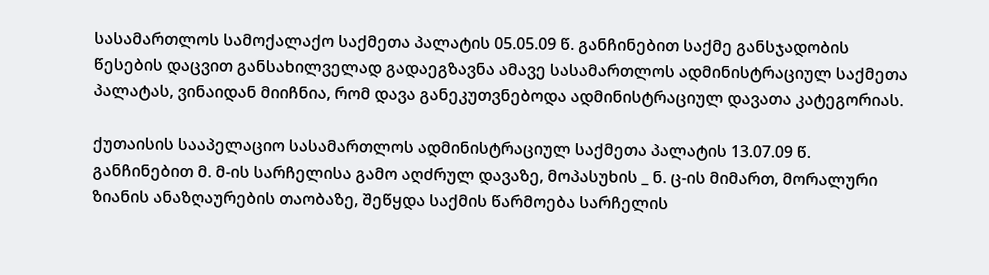სასამართლოს სამოქალაქო საქმეთა პალატის 05.05.09 წ. განჩინებით საქმე განსჯადობის წესების დაცვით განსახილველად გადაეგზავნა ამავე სასამართლოს ადმინისტრაციულ საქმეთა პალატას, ვინაიდან მიიჩნია, რომ დავა განეკუთვნებოდა ადმინისტრაციულ დავათა კატეგორიას.

ქუთაისის სააპელაციო სასამართლოს ადმინისტრაციულ საქმეთა პალატის 13.07.09 წ. განჩინებით მ. მ-ის სარჩელისა გამო აღძრულ დავაზე, მოპასუხის _ ნ. ც-ის მიმართ, მორალური ზიანის ანაზღაურების თაობაზე, შეწყდა საქმის წარმოება სარჩელის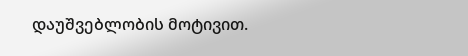დაუშვებლობის მოტივით.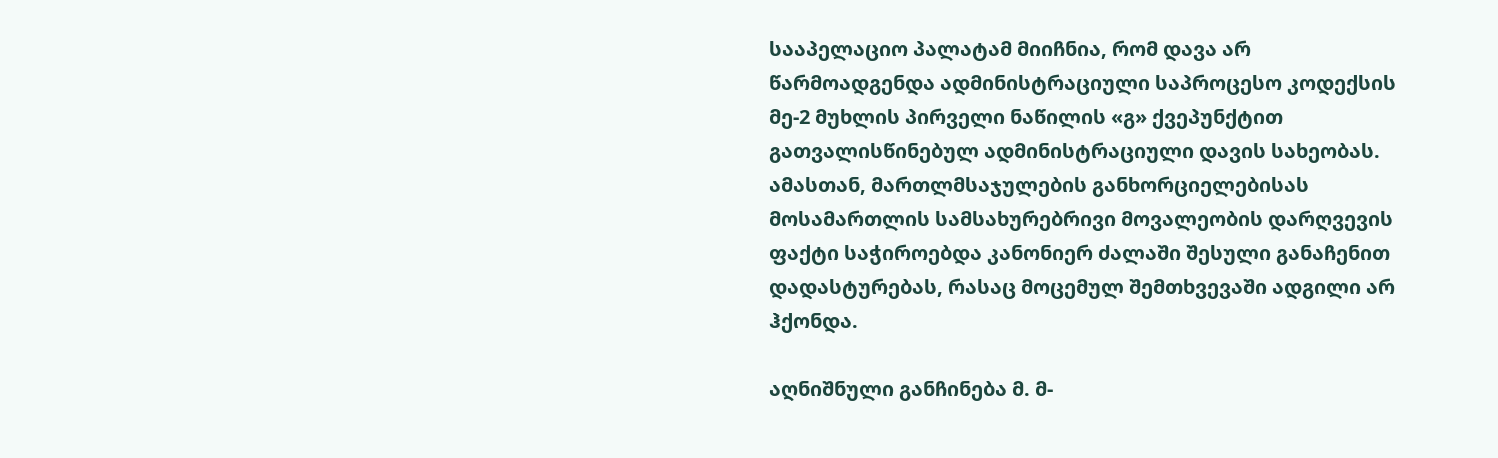სააპელაციო პალატამ მიიჩნია, რომ დავა არ წარმოადგენდა ადმინისტრაციული საპროცესო კოდექსის მე-2 მუხლის პირველი ნაწილის «გ» ქვეპუნქტით გათვალისწინებულ ადმინისტრაციული დავის სახეობას. ამასთან, მართლმსაჯულების განხორციელებისას მოსამართლის სამსახურებრივი მოვალეობის დარღვევის ფაქტი საჭიროებდა კანონიერ ძალაში შესული განაჩენით დადასტურებას, რასაც მოცემულ შემთხვევაში ადგილი არ ჰქონდა.

აღნიშნული განჩინება მ. მ-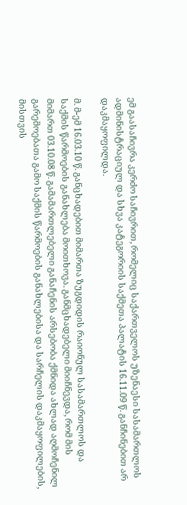ემ გაასაჩივრა კერძო საჩივრით, რომელიც საქართველოს უზენაესი სასამართლოს ადმინისტრაციულ და სხვა კატეგორიის საქმეთა პალატის 16.11.09 წ. განჩინებით არ დაკმაყოფილდა.

მ. მ-ემ 16.03.10 წ. განცხადებით მიმართა ზუგდიდის რაიონულ სასამართლოს და საქმის წარმოების განახლება მოითხოვა. განმცხადებელი მიიჩნევდა, რომ მის მიმართ 03.10.08 წ. გამამართლებელი განაჩენის არსებობა ქმნიდა ახლად აღმოჩენილ გარემოებათა გამო საქმის წარმოების განახლებისა და სარჩელის დაკმაყოფილების, მისთვის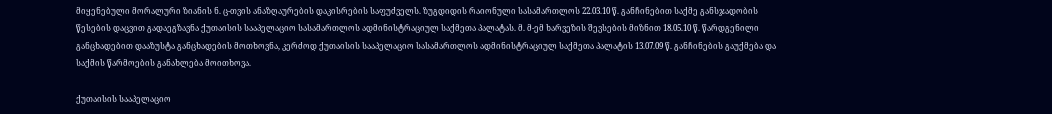მიყენებული მორალური ზიანის ნ. ც-თვის ანაზღაურების დაკისრების საფუძველს. ზუგდიდის რაიონული სასამართლოს 22.03.10 წ. განჩინებით საქმე განსჯადობის წესების დაცვით გადაეგზავნა ქუთაისის სააპელაციო სასამართლოს ადმინისტრაციულ საქმეთა პალატას. მ. მ-ემ ხარვეზის შევსების მიზნით 18.05.10 წ. წარდგენილი განცხადებით დააზუსტა განცხადების მოთხოვნა, კერძოდ ქუთაისის სააპელაციო სასამართლოს ადმინისტრაციულ საქმეთა პალატის 13.07.09 წ. განჩინების გაუქმება და საქმის წარმოების განახლება მოითხოვა.

ქუთაისის სააპელაციო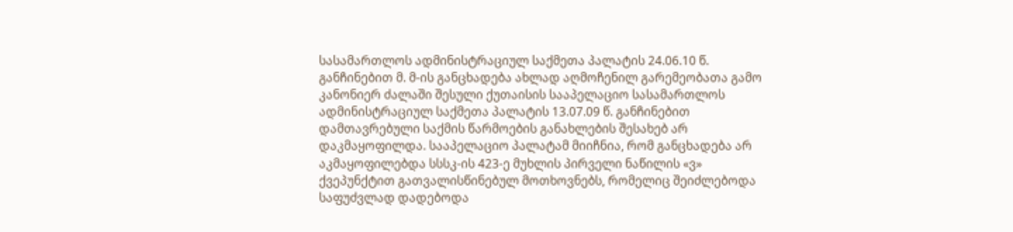სასამართლოს ადმინისტრაციულ საქმეთა პალატის 24.06.10 წ. განჩინებით მ. მ-ის განცხადება ახლად აღმოჩენილ გარემეობათა გამო კანონიერ ძალაში შესული ქუთაისის სააპელაციო სასამართლოს ადმინისტრაციულ საქმეთა პალატის 13.07.09 წ. განჩინებით დამთავრებული საქმის წარმოების განახლების შესახებ არ დაკმაყოფილდა. სააპელაციო პალატამ მიიჩნია, რომ განცხადება არ აკმაყოფილებდა სსსკ-ის 423-ე მუხლის პირველი ნაწილის «ვ» ქვეპუნქტით გათვალისწინებულ მოთხოვნებს, რომელიც შეიძლებოდა საფუძვლად დადებოდა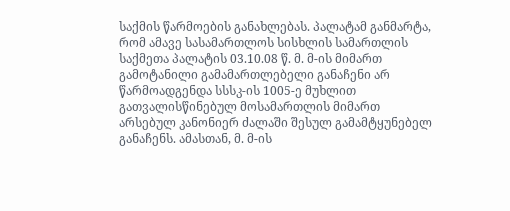საქმის წარმოების განახლებას. პალატამ განმარტა, რომ ამავე სასამართლოს სისხლის სამართლის საქმეთა პალატის 03.10.08 წ. მ. მ-ის მიმართ გამოტანილი გამამართლებელი განაჩენი არ წარმოადგენდა სსსკ-ის 1005-ე მუხლით გათვალისწინებულ მოსამართლის მიმართ არსებულ კანონიერ ძალაში შესულ გამამტყუნებელ განაჩენს. ამასთან, მ. მ-ის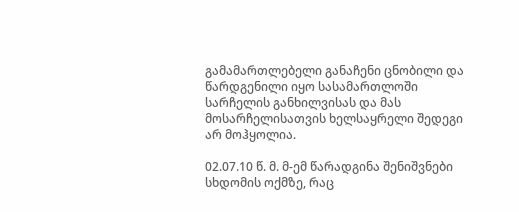გამამართლებელი განაჩენი ცნობილი და წარდგენილი იყო სასამართლოში სარჩელის განხილვისას და მას მოსარჩელისათვის ხელსაყრელი შედეგი არ მოჰყოლია.

02.07.10 წ. მ. მ-ემ წარადგინა შენიშვნები სხდომის ოქმზე, რაც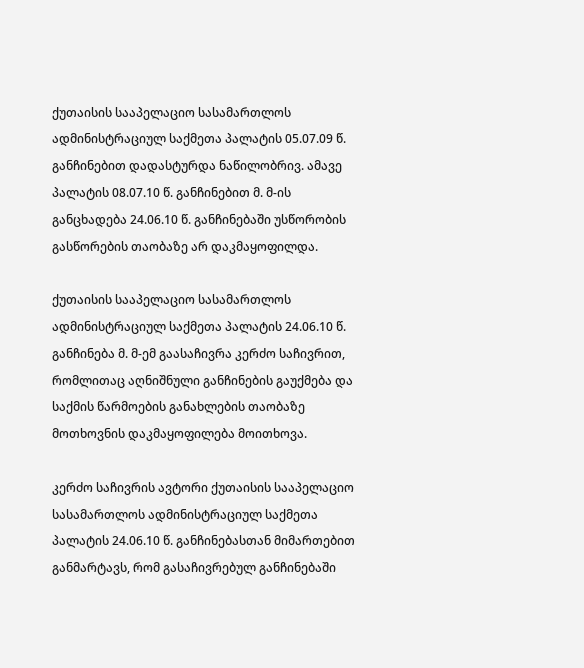ქუთაისის სააპელაციო სასამართლოს ადმინისტრაციულ საქმეთა პალატის 05.07.09 წ. განჩინებით დადასტურდა ნაწილობრივ. ამავე პალატის 08.07.10 წ. განჩინებით მ. მ-ის განცხადება 24.06.10 წ. განჩინებაში უსწორობის გასწორების თაობაზე არ დაკმაყოფილდა.

ქუთაისის სააპელაციო სასამართლოს ადმინისტრაციულ საქმეთა პალატის 24.06.10 წ. განჩინება მ. მ-ემ გაასაჩივრა კერძო საჩივრით, რომლითაც აღნიშნული განჩინების გაუქმება და საქმის წარმოების განახლების თაობაზე მოთხოვნის დაკმაყოფილება მოითხოვა.

კერძო საჩივრის ავტორი ქუთაისის სააპელაციო სასამართლოს ადმინისტრაციულ საქმეთა პალატის 24.06.10 წ. განჩინებასთან მიმართებით განმარტავს, რომ გასაჩივრებულ განჩინებაში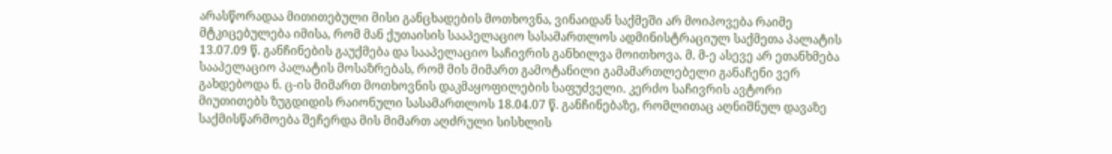არასწორადაა მითითებული მისი განცხადების მოთხოვნა, ვინაიდან საქმეში არ მოიპოვება რაიმე მტკიცებულება იმისა, რომ მან ქუთაისის სააპელაციო სასამართლოს ადმინისტრაციულ საქმეთა პალატის 13.07.09 წ. განჩინების გაუქმება და სააპელაციო საჩივრის განხილვა მოითხოვა. მ. მ-ე ასევე არ ეთანხმება სააპელაციო პალატის მოსაზრებას, რომ მის მიმართ გამოტანილი გამამართლებელი განაჩენი ვერ გახდებოდა ნ. ც-ის მიმართ მოთხოვნის დაკმაყოფილების საფუძველი. კერძო საჩივრის ავტორი მიუთითებს ზუგდიდის რაიონული სასამართლოს 18.04.07 წ. განჩინებაზე, რომლითაც აღნიშნულ დავაზე საქმისწარმოება შეჩერდა მის მიმართ აღძრული სისხლის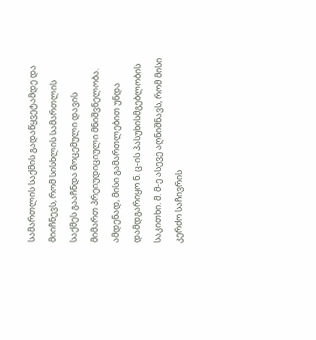სამართლის საქმის გადაწყვეტამდე და მიიჩნევს, რომ სისხლის სამართლის საქმეს გააჩნდა მოცემული დავის მიმართ პრეიუდიციული მნიშვნელობა. ამდენად, მისი გამართლებით უნდა დამდგარიყო ნ. ც-ის პასუხისმგებლობის საკითხი. მ. მ-ე ასევე აღნიშნავს, რომ მისი კერძო საჩივრის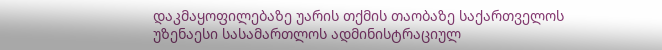დაკმაყოფილებაზე უარის თქმის თაობაზე საქართველოს უზენაესი სასამართლოს ადმინისტრაციულ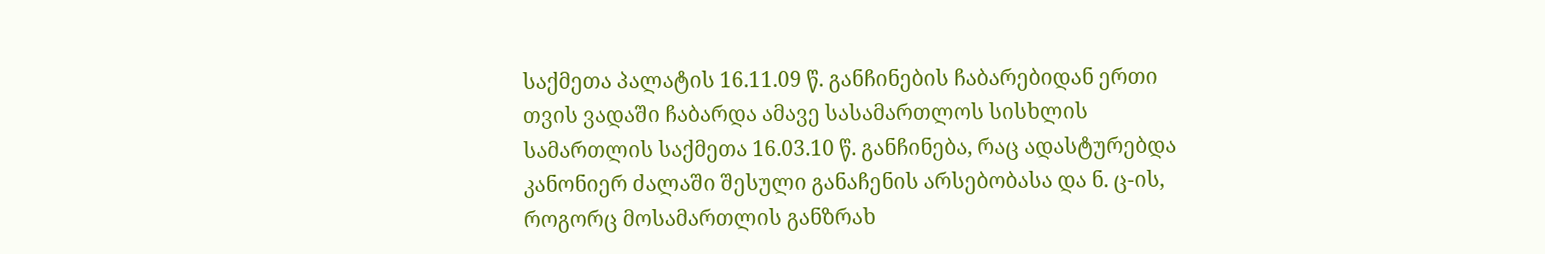საქმეთა პალატის 16.11.09 წ. განჩინების ჩაბარებიდან ერთი თვის ვადაში ჩაბარდა ამავე სასამართლოს სისხლის სამართლის საქმეთა 16.03.10 წ. განჩინება, რაც ადასტურებდა კანონიერ ძალაში შესული განაჩენის არსებობასა და ნ. ც-ის, როგორც მოსამართლის განზრახ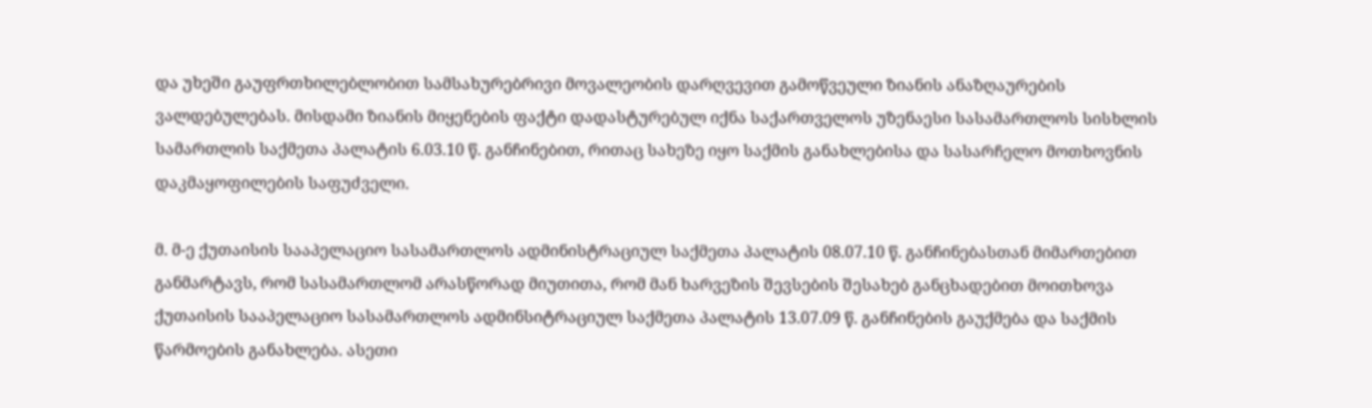და უხეში გაუფრთხილებლობით სამსახურებრივი მოვალეობის დარღვევით გამოწვეული ზიანის ანაზღაურების ვალდებულებას. მისდამი ზიანის მიყენების ფაქტი დადასტურებულ იქნა საქართველოს უზენაესი სასამართლოს სისხლის სამართლის საქმეთა პალატის 6.03.10 წ. განჩინებით, რითაც სახეზე იყო საქმის განახლებისა და სასარჩელო მოთხოვნის დაკმაყოფილების საფუძველი.

მ. მ-ე ქუთაისის სააპელაციო სასამართლოს ადმინისტრაციულ საქმეთა პალატის 08.07.10 წ. განჩინებასთან მიმართებით განმარტავს, რომ სასამართლომ არასწორად მიუთითა, რომ მან ხარვეზის შევსების შესახებ განცხადებით მოითხოვა ქუთაისის სააპელაციო სასამართლოს ადმინსიტრაციულ საქმეთა პალატის 13.07.09 წ. განჩინების გაუქმება და საქმის წარმოების განახლება. ასეთი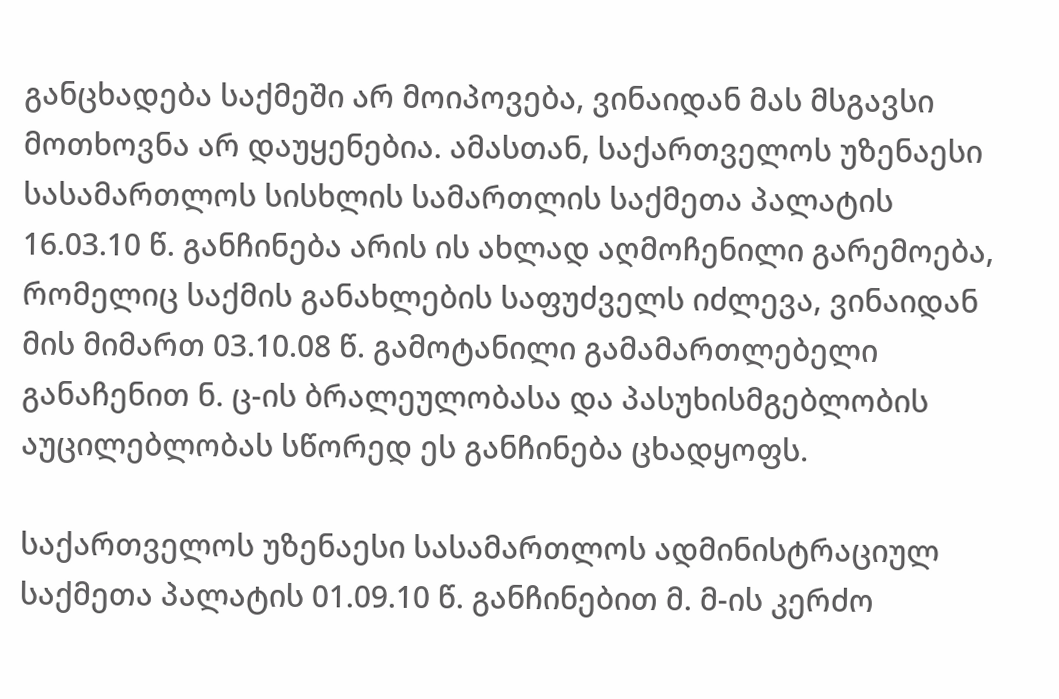განცხადება საქმეში არ მოიპოვება, ვინაიდან მას მსგავსი მოთხოვნა არ დაუყენებია. ამასთან, საქართველოს უზენაესი სასამართლოს სისხლის სამართლის საქმეთა პალატის 16.03.10 წ. განჩინება არის ის ახლად აღმოჩენილი გარემოება, რომელიც საქმის განახლების საფუძველს იძლევა, ვინაიდან მის მიმართ 03.10.08 წ. გამოტანილი გამამართლებელი განაჩენით ნ. ც-ის ბრალეულობასა და პასუხისმგებლობის აუცილებლობას სწორედ ეს განჩინება ცხადყოფს.

საქართველოს უზენაესი სასამართლოს ადმინისტრაციულ საქმეთა პალატის 01.09.10 წ. განჩინებით მ. მ-ის კერძო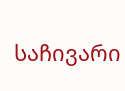საჩივარი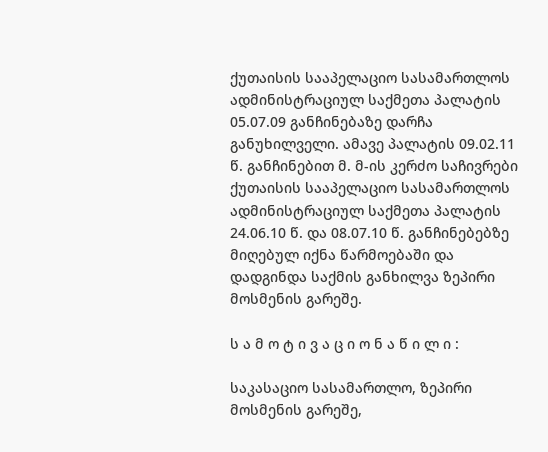ქუთაისის სააპელაციო სასამართლოს ადმინისტრაციულ საქმეთა პალატის 05.07.09 განჩინებაზე დარჩა განუხილველი. ამავე პალატის 09.02.11 წ. განჩინებით მ. მ-ის კერძო საჩივრები ქუთაისის სააპელაციო სასამართლოს ადმინისტრაციულ საქმეთა პალატის 24.06.10 წ. და 08.07.10 წ. განჩინებებზე მიღებულ იქნა წარმოებაში და დადგინდა საქმის განხილვა ზეპირი მოსმენის გარეშე.

ს ა მ ო ტ ი ვ ა ც ი ო ნ ა წ ი ლ ი :

საკასაციო სასამართლო, ზეპირი მოსმენის გარეშე,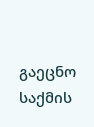გაეცნო საქმის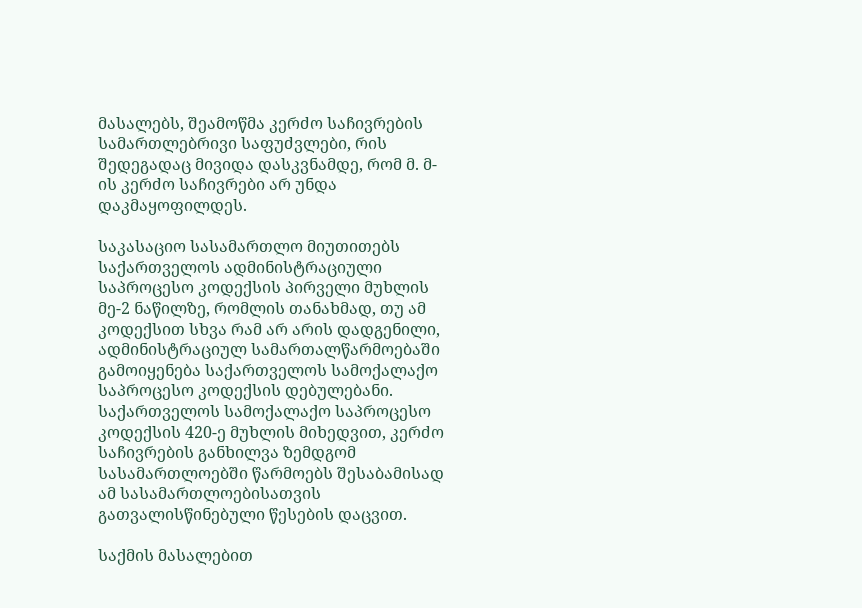მასალებს, შეამოწმა კერძო საჩივრების სამართლებრივი საფუძვლები, რის შედეგადაც მივიდა დასკვნამდე, რომ მ. მ-ის კერძო საჩივრები არ უნდა დაკმაყოფილდეს.

საკასაციო სასამართლო მიუთითებს საქართველოს ადმინისტრაციული საპროცესო კოდექსის პირველი მუხლის მე-2 ნაწილზე, რომლის თანახმად, თუ ამ კოდექსით სხვა რამ არ არის დადგენილი, ადმინისტრაციულ სამართალწარმოებაში გამოიყენება საქართველოს სამოქალაქო საპროცესო კოდექსის დებულებანი. საქართველოს სამოქალაქო საპროცესო კოდექსის 420-ე მუხლის მიხედვით, კერძო საჩივრების განხილვა ზემდგომ სასამართლოებში წარმოებს შესაბამისად ამ სასამართლოებისათვის გათვალისწინებული წესების დაცვით.

საქმის მასალებით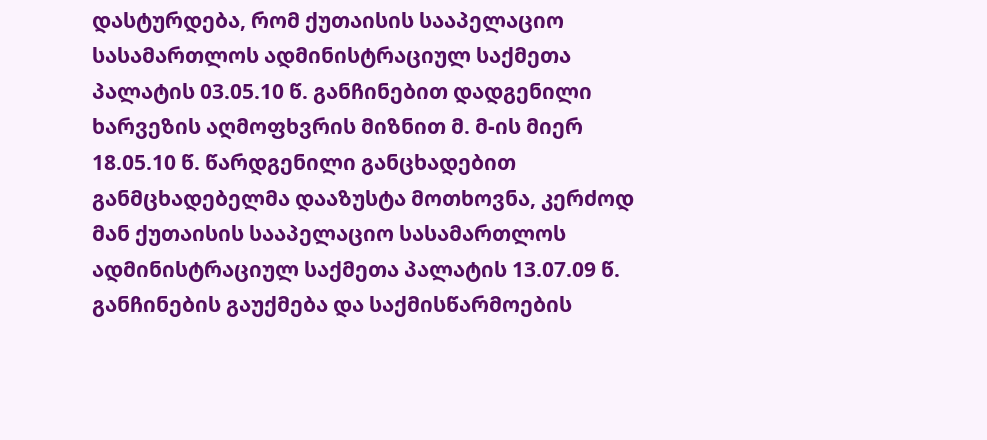დასტურდება, რომ ქუთაისის სააპელაციო სასამართლოს ადმინისტრაციულ საქმეთა პალატის 03.05.10 წ. განჩინებით დადგენილი ხარვეზის აღმოფხვრის მიზნით მ. მ-ის მიერ 18.05.10 წ. წარდგენილი განცხადებით განმცხადებელმა დააზუსტა მოთხოვნა, კერძოდ მან ქუთაისის სააპელაციო სასამართლოს ადმინისტრაციულ საქმეთა პალატის 13.07.09 წ. განჩინების გაუქმება და საქმისწარმოების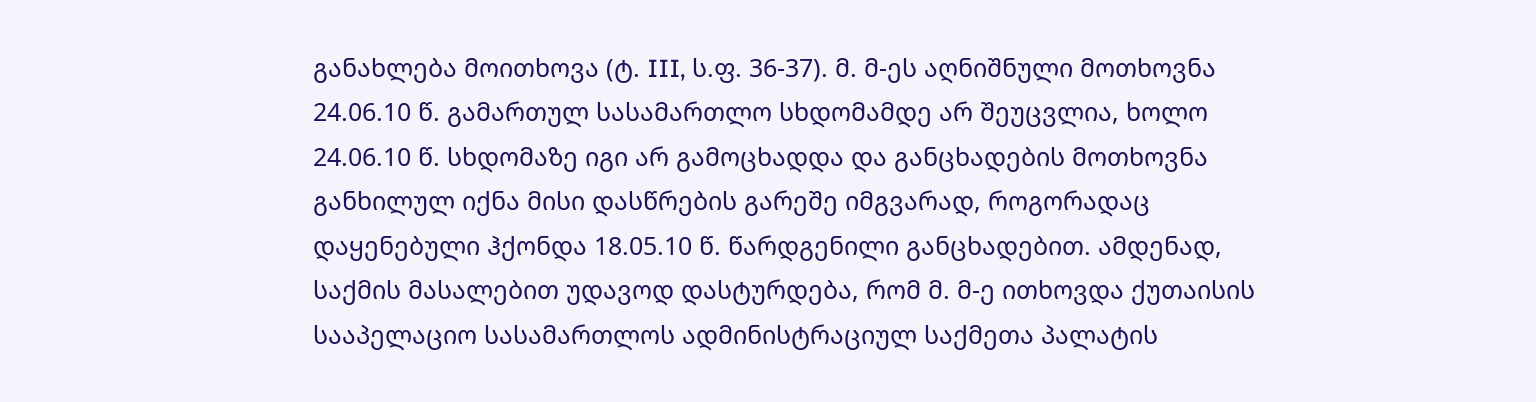განახლება მოითხოვა (ტ. III, ს.ფ. 36-37). მ. მ-ეს აღნიშნული მოთხოვნა 24.06.10 წ. გამართულ სასამართლო სხდომამდე არ შეუცვლია, ხოლო 24.06.10 წ. სხდომაზე იგი არ გამოცხადდა და განცხადების მოთხოვნა განხილულ იქნა მისი დასწრების გარეშე იმგვარად, როგორადაც დაყენებული ჰქონდა 18.05.10 წ. წარდგენილი განცხადებით. ამდენად, საქმის მასალებით უდავოდ დასტურდება, რომ მ. მ-ე ითხოვდა ქუთაისის სააპელაციო სასამართლოს ადმინისტრაციულ საქმეთა პალატის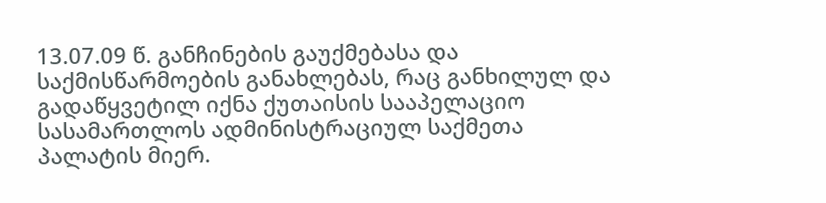13.07.09 წ. განჩინების გაუქმებასა და საქმისწარმოების განახლებას, რაც განხილულ და გადაწყვეტილ იქნა ქუთაისის სააპელაციო სასამართლოს ადმინისტრაციულ საქმეთა პალატის მიერ.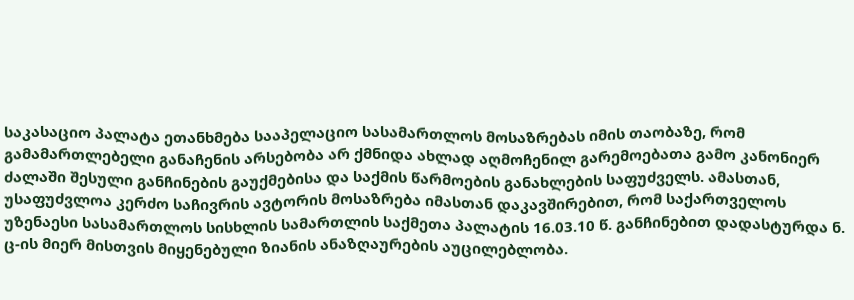საკასაციო პალატა ეთანხმება სააპელაციო სასამართლოს მოსაზრებას იმის თაობაზე, რომ გამამართლებელი განაჩენის არსებობა არ ქმნიდა ახლად აღმოჩენილ გარემოებათა გამო კანონიერ ძალაში შესული განჩინების გაუქმებისა და საქმის წარმოების განახლების საფუძველს. ამასთან, უსაფუძვლოა კერძო საჩივრის ავტორის მოსაზრება იმასთან დაკავშირებით, რომ საქართველოს უზენაესი სასამართლოს სისხლის სამართლის საქმეთა პალატის 16.03.10 წ. განჩინებით დადასტურდა ნ. ც-ის მიერ მისთვის მიყენებული ზიანის ანაზღაურების აუცილებლობა.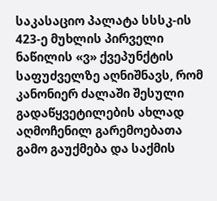საკასაციო პალატა სსსკ-ის 423-ე მუხლის პირველი ნაწილის «ვ» ქვეპუნქტის საფუძველზე აღნიშნავს, რომ კანონიერ ძალაში შესული გადაწყვეტილების ახლად აღმოჩენილ გარემოებათა გამო გაუქმება და საქმის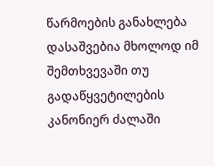წარმოების განახლება დასაშვებია მხოლოდ იმ შემთხვევაში თუ გადაწყვეტილების კანონიერ ძალაში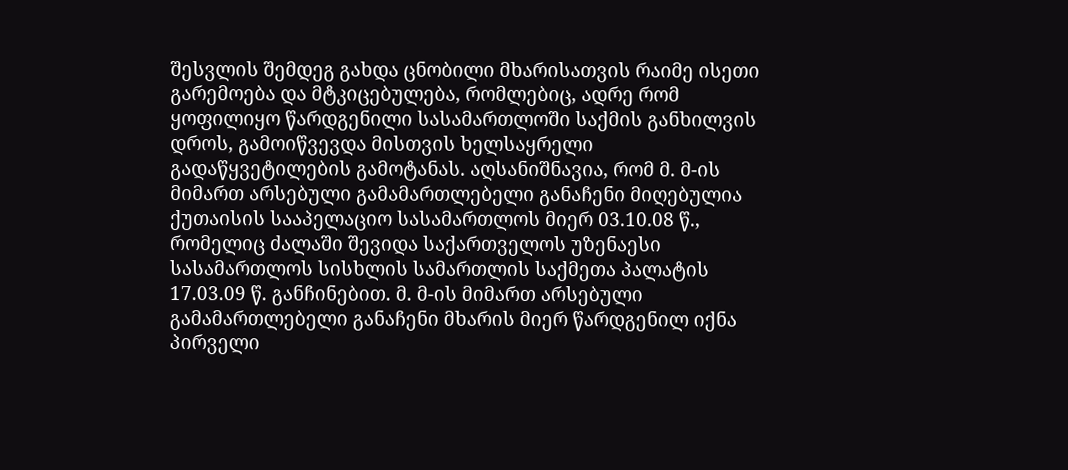შესვლის შემდეგ გახდა ცნობილი მხარისათვის რაიმე ისეთი გარემოება და მტკიცებულება, რომლებიც, ადრე რომ ყოფილიყო წარდგენილი სასამართლოში საქმის განხილვის დროს, გამოიწვევდა მისთვის ხელსაყრელი გადაწყვეტილების გამოტანას. აღსანიშნავია, რომ მ. მ-ის მიმართ არსებული გამამართლებელი განაჩენი მიღებულია ქუთაისის სააპელაციო სასამართლოს მიერ 03.10.08 წ., რომელიც ძალაში შევიდა საქართველოს უზენაესი სასამართლოს სისხლის სამართლის საქმეთა პალატის 17.03.09 წ. განჩინებით. მ. მ-ის მიმართ არსებული გამამართლებელი განაჩენი მხარის მიერ წარდგენილ იქნა პირველი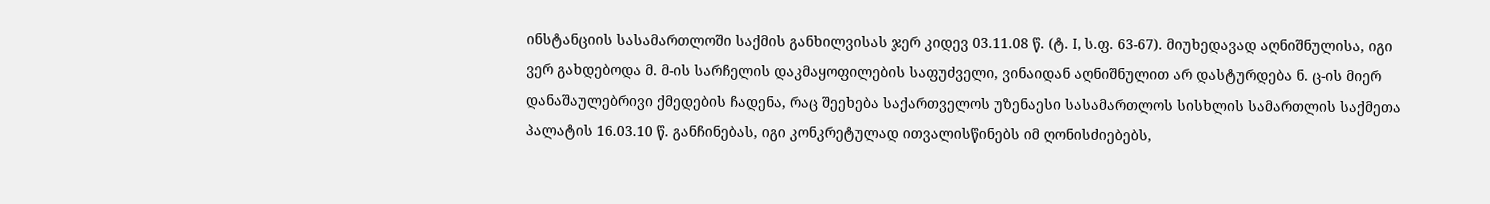ინსტანციის სასამართლოში საქმის განხილვისას ჯერ კიდევ 03.11.08 წ. (ტ. I, ს.ფ. 63-67). მიუხედავად აღნიშნულისა, იგი ვერ გახდებოდა მ. მ-ის სარჩელის დაკმაყოფილების საფუძველი, ვინაიდან აღნიშნულით არ დასტურდება ნ. ც-ის მიერ დანაშაულებრივი ქმედების ჩადენა, რაც შეეხება საქართველოს უზენაესი სასამართლოს სისხლის სამართლის საქმეთა პალატის 16.03.10 წ. განჩინებას, იგი კონკრეტულად ითვალისწინებს იმ ღონისძიებებს,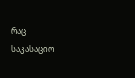რაც საკასაციო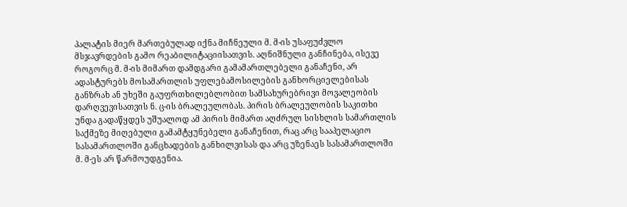პალატის მიერ მართებულად იქნა მიჩნეული მ. მ-ის უსაფუძვლო მსჯავრდების გამო რეაბილიტაციისათვის. აღნიშნული განჩინება, ისევე როგორც მ. მ-ის მიმართ დამდგარი გამამართლებელი განაჩენი, არ ადასტურებს მოსამართლის უფლებამოსილების განხორციელებისას განზრახ ან უხეში გაუფრთხილებლობით სამსახურებრივი მოვალეობის დარღვევისათვის ნ. ც-ის ბრალეულობას. პირის ბრალეულობის საკითხი უნდა გადაწყდეს უშუალოდ ამ პირის მიმართ აღძრულ სისხლის სამართლის საქმეზე მიღებული გამამტყუნებელი განაჩენით, რაც არც სააპელაციო სასამართლოში განცხადების განხილვისას და არც უზენაეს სასამართლოში მ. მ-ეს არ წარმოუდგენია.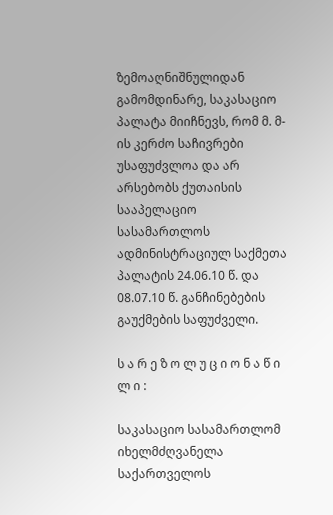ზემოაღნიშნულიდან გამომდინარე, საკასაციო პალატა მიიჩნევს, რომ მ. მ-ის კერძო საჩივრები უსაფუძვლოა და არ არსებობს ქუთაისის სააპელაციო სასამართლოს ადმინისტრაციულ საქმეთა პალატის 24.06.10 წ. და 08.07.10 წ. განჩინებების გაუქმების საფუძველი.

ს ა რ ე ზ ო ლ უ ც ი ო ნ ა წ ი ლ ი :

საკასაციო სასამართლომ იხელმძღვანელა საქართველოს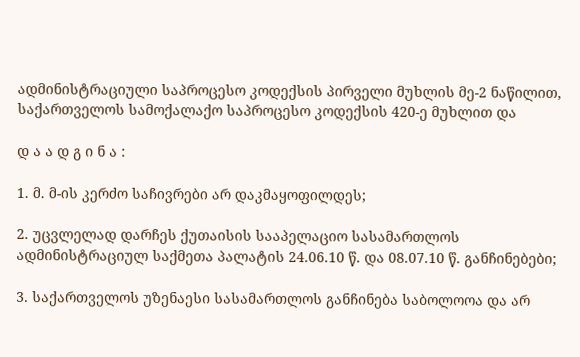ადმინისტრაციული საპროცესო კოდექსის პირველი მუხლის მე-2 ნაწილით, საქართველოს სამოქალაქო საპროცესო კოდექსის 420-ე მუხლით და

დ ა ა დ გ ი ნ ა :

1. მ. მ-ის კერძო საჩივრები არ დაკმაყოფილდეს;

2. უცვლელად დარჩეს ქუთაისის სააპელაციო სასამართლოს ადმინისტრაციულ საქმეთა პალატის 24.06.10 წ. და 08.07.10 წ. განჩინებები;

3. საქართველოს უზენაესი სასამართლოს განჩინება საბოლოოა და არ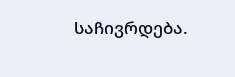საჩივრდება.